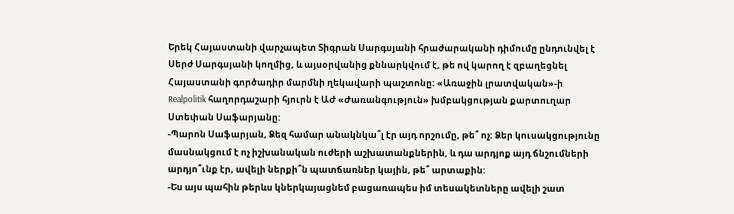Երեկ Հայաստանի վարչապետ Տիգրան Սարգսյանի հրաժարականի դիմումը ընդունվել է Սերժ Սարգսյանի կողմից, և այսօրվանից քննարկվում է, թե ով կարող է զբաղեցնել Հայաստանի գործադիր մարմնի ղեկավարի պաշտոնը: «Առաջին լրատվական»-ի Realpolitik հաղորդաշարի հյուրն է ԱԺ «Ժառանգություն» խմբակցության քարտուղար Ստեփան Սաֆարյանը:
-Պարոն Սաֆարյան, Ձեզ համար անակնկա՞լ էր այդ որշումը, թե՞ ոչ: Ձեր կուսակցությունը մասնակցում է ոչ իշխանական ուժերի աշխատանքներին, և դա արդյոք այդ ճնշումների արդյո՞ւնք էր, ավելի ներքի՞ն պատճառներ կային, թե՞ արտաքին:
-Ես այս պահին թերևս կներկայացնեմ բացառապես իմ տեսակետները ավելի շատ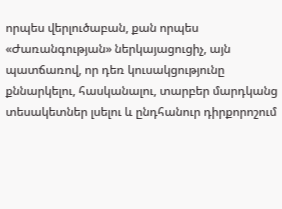որպես վերլուծաբան, քան որպես «Ժառանգության» ներկայացուցիչ, այն պատճառով, որ դեռ կուսակցությունը քննարկելու, հասկանալու, տարբեր մարդկանց տեսակետներ լսելու և ընդհանուր դիրքորոշում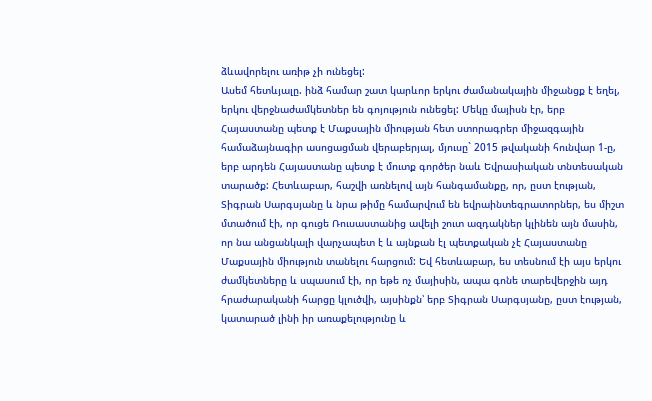ձևավորելու առիթ չի ունեցել:
Ասեմ հետևյալը. ինձ համար շատ կարևոր երկու ժամանակային միջանցք է եղել, երկու վերջնաժամկետներ են գոյություն ունեցել: Մեկը մայիսն էր, երբ Հայաստանը պետք է Մաքսային միության հետ ստորագրեր միջազգային համաձայնագիր ասոցացման վերաբերյալ, մյուսը` 2015 թվականի հունվար 1-ը, երբ արդեն Հայաստանը պետք է մուտք գործեր նաև Եվրասիական տնտեսական տարածք: Հետևաբար, հաշվի առնելով այն հանգամանքը, որ, ըստ էության, Տիգրան Սարգսյանը և նրա թիմը համարվում են եվրաինտեգրատորներ, ես միշտ մտածում էի, որ գուցե Ռուսաստանից ավելի շուտ ազդակներ կլինեն այն մասին, որ նա անցանկալի վարչապետ է և այնքան էլ պետքական չէ Հայաստանը Մաքսային միություն տանելու հարցում: Եվ հետևաբար, ես տեսնում էի այս երկու ժամկետները և սպասում էի, որ եթե ոչ մայիսին, ապա գոնե տարեվերջին այդ հրաժարականի հարցը կլուծվի, այսինքն՝ երբ Տիգրան Սարգսյանը, ըստ էության, կատարած լինի իր առաքելությունը և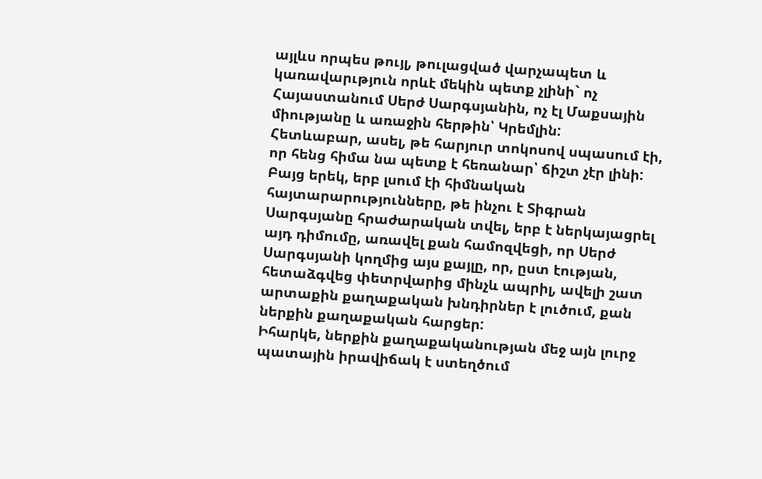այլևս որպես թույլ, թուլացված վարչապետ և կառավարւթյուն որևէ մեկին պետք չլինի` ոչ Հայաստանում Սերժ Սարգսյանին, ոչ էլ Մաքսային միությանը և առաջին հերթին՝ Կրեմլին:
Հետևաբար, ասել, թե հարյուր տոկոսով սպասում էի, որ հենց հիմա նա պետք է հեռանար՝ ճիշտ չէր լինի: Բայց երեկ, երբ լսում էի հիմնական հայտարարությունները, թե ինչու է Տիգրան Սարգսյանը հրաժարական տվել, երբ է ներկայացրել այդ դիմումը, առավել քան համոզվեցի, որ Սերժ Սարգսյանի կողմից այս քայլը, որ, ըստ էության, հետաձգվեց փետրվարից մինչև ապրիլ, ավելի շատ արտաքին քաղաքական խնդիրներ է լուծում, քան ներքին քաղաքական հարցեր:
Իհարկե, ներքին քաղաքականության մեջ այն լուրջ պատային իրավիճակ է ստեղծում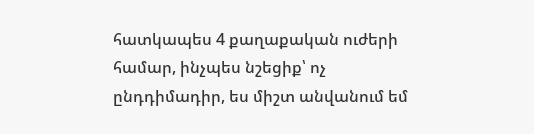հատկապես 4 քաղաքական ուժերի համար, ինչպես նշեցիք՝ ոչ ընդդիմադիր, ես միշտ անվանում եմ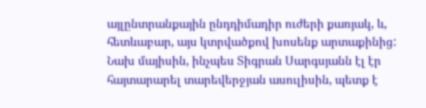այլընտրանքային ընդդիմադիր ուժերի քառյակ, և, հետևաբար, այս կտրվածքով խոսենք արտաքինից:
Նախ մայիսին, ինչպես Տիգրան Սարգսյանն էլ էր հայտարարել տարեվերջյան ասուլիսին, պետք է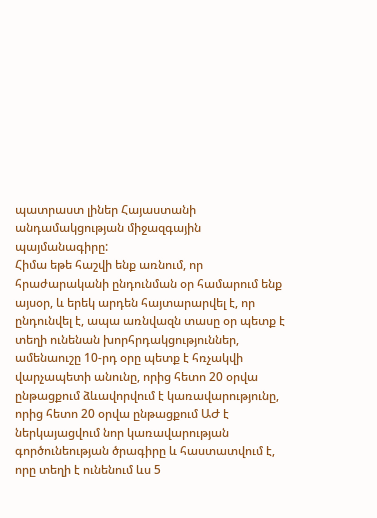պատրաստ լիներ Հայաստանի անդամակցության միջազգային պայմանագիրը:
Հիմա եթե հաշվի ենք առնում, որ հրաժարականի ընդունման օր համարում ենք այսօր, և երեկ արդեն հայտարարվել է, որ ընդունվել է, ապա առնվազն տասը օր պետք է տեղի ունենան խորհրդակցություններ, ամենաուշը 10-րդ օրը պետք է հռչակվի վարչապետի անունը, որից հետո 20 օրվա ընթացքում ձևավորվում է կառավարությունը, որից հետո 20 օրվա ընթացքում ԱԺ է ներկայացվում նոր կառավարության գործունեության ծրագիրը և հաստատվում է, որը տեղի է ունենում ևս 5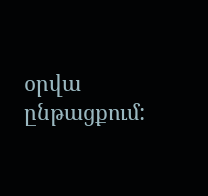օրվա ընթացքում: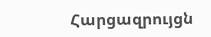Հարցազրույցն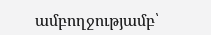ամբողջությամբ՝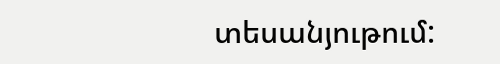տեսանյութում: